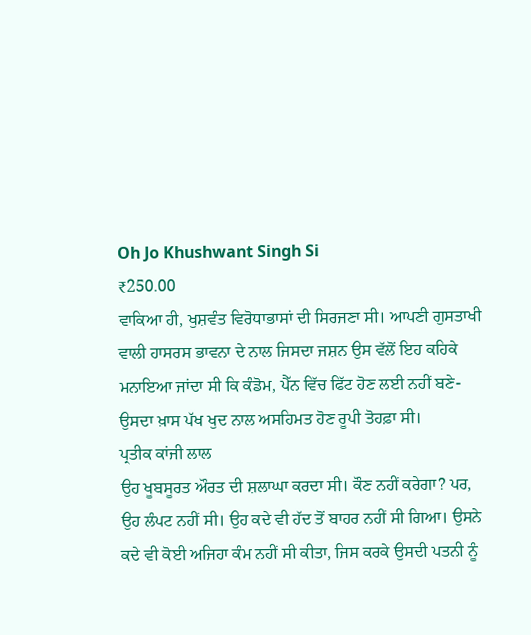Oh Jo Khushwant Singh Si
₹250.00
ਵਾਕਿਆ ਹੀ, ਖੁਸ਼ਵੰਤ ਵਿਰੋਧਾਭਾਸਾਂ ਦੀ ਸਿਰਜਣਾ ਸੀ। ਆਪਣੀ ਗੁਸਤਾਖੀ ਵਾਲੀ ਹਾਸਰਸ ਭਾਵਨਾ ਦੇ ਨਾਲ ਜਿਸਦਾ ਜਸ਼ਨ ਉਸ ਵੱਲੋਂ ਇਹ ਕਹਿਕੇ ਮਨਾਇਆ ਜਾਂਦਾ ਸੀ ਕਿ ਕੰਡੋਮ, ਪੈੱਨ ਵਿੱਚ ਫਿੱਟ ਹੋਣ ਲਈ ਨਹੀਂ ਬਣੇ-ਉਸਦਾ ਖ਼ਾਸ ਪੱਖ ਖੁਦ ਨਾਲ ਅਸਹਿਮਤ ਹੋਣ ਰੂਪੀ ਤੋਹਫ਼ਾ ਸੀ।
ਪ੍ਰਤੀਕ ਕਾਂਜੀ ਲਾਲ
ਉਹ ਖੂਬਸੂਰਤ ਔਰਤ ਦੀ ਸ਼ਲਾਘਾ ਕਰਦਾ ਸੀ। ਕੌਣ ਨਹੀਂ ਕਰੇਗਾ? ਪਰ, ਉਹ ਲੰਪਟ ਨਹੀਂ ਸੀ। ਉਹ ਕਦੇ ਵੀ ਹੱਦ ਤੋਂ ਬਾਹਰ ਨਹੀਂ ਸੀ ਗਿਆ। ਉਸਨੇ ਕਦੇ ਵੀ ਕੋਈ ਅਜਿਹਾ ਕੰਮ ਨਹੀਂ ਸੀ ਕੀਤਾ, ਜਿਸ ਕਰਕੇ ਉਸਦੀ ਪਤਨੀ ਨੂੰ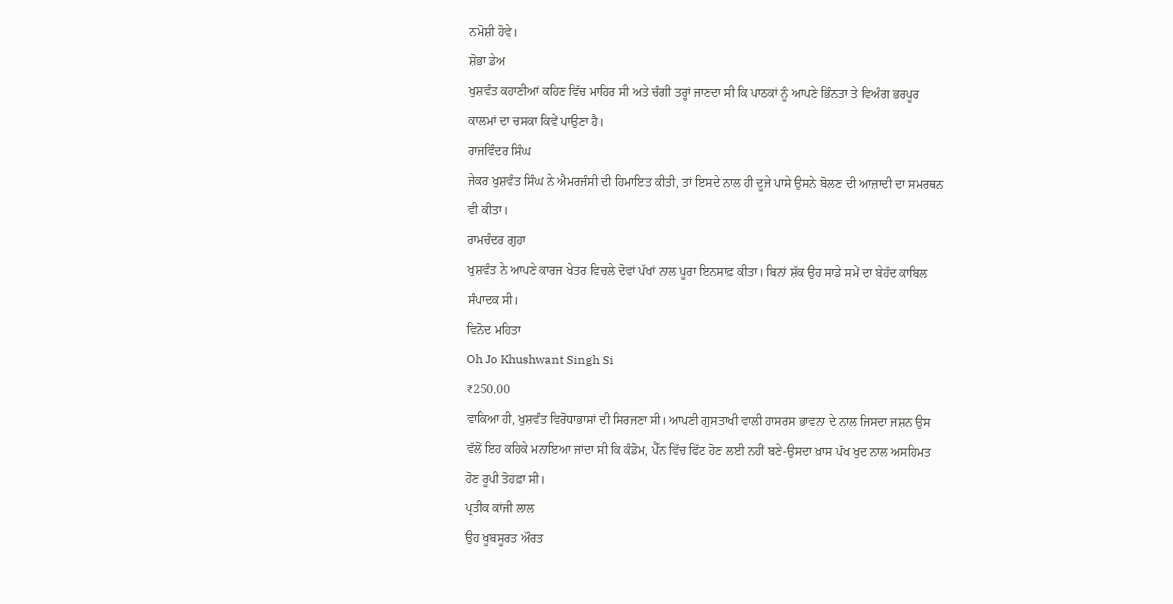ਨਮੋਸ਼ੀ ਹੋਵੇ।
ਸ਼ੋਭਾ ਡੇਅ
ਖੁਸ਼ਵੰਤ ਕਹਾਣੀਆਂ ਕਹਿਣ ਵਿੱਚ ਮਾਹਿਰ ਸੀ ਅਤੇ ਚੰਗੀ ਤਰ੍ਹਾਂ ਜਾਣਦਾ ਸੀ ਕਿ ਪਾਠਕਾਂ ਨੂੰ ਆਪਣੇ ਭਿੰਨਤਾ ਤੇ ਵਿਅੰਗ ਭਰਪੂਰ ਕਾਲਮਾਂ ਦਾ ਚਸਕਾ ਕਿਵੇਂ ਪਾਉਣਾ ਹੈ।
ਰਾਜਵਿੰਦਰ ਸਿੰਘ
ਜੇਕਰ ਖੁਸ਼ਵੰਤ ਸਿੰਘ ਨੇ ਐਮਰਜੰਸੀ ਦੀ ਹਿਮਾਇਤ ਕੀਤੀ, ਤਾਂ ਇਸਦੇ ਨਾਲ ਹੀ ਦੂਜੇ ਪਾਸੇ ਉਸਨੇ ਬੋਲਣ ਦੀ ਆਜ਼ਾਦੀ ਦਾ ਸਮਰਥਨ ਵੀ ਕੀਤਾ।
ਰਾਮਚੰਦਰ ਗੁਹਾ
ਖੁਸ਼ਵੰਤ ਨੇ ਆਪਣੇ ਕਾਰਜ ਖੇਤਰ ਵਿਚਲੇ ਦੋਵਾਂ ਪੱਖਾਂ ਨਾਲ ਪੂਰਾ ਇਨਸਾਫ਼ ਕੀਤਾ। ਬਿਨਾਂ ਸ਼ੱਕ ਉਹ ਸਾਡੇ ਸਮੇਂ ਦਾ ਬੇਹੱਦ ਕਾਬਿਲ ਸੰਪਾਦਕ ਸੀ।
ਵਿਨੋਦ ਮਹਿਤਾ
Oh Jo Khushwant Singh Si
₹250.00
ਵਾਕਿਆ ਹੀ, ਖੁਸ਼ਵੰਤ ਵਿਰੋਧਾਭਾਸਾਂ ਦੀ ਸਿਰਜਣਾ ਸੀ। ਆਪਣੀ ਗੁਸਤਾਖੀ ਵਾਲੀ ਹਾਸਰਸ ਭਾਵਨਾ ਦੇ ਨਾਲ ਜਿਸਦਾ ਜਸ਼ਨ ਉਸ ਵੱਲੋਂ ਇਹ ਕਹਿਕੇ ਮਨਾਇਆ ਜਾਂਦਾ ਸੀ ਕਿ ਕੰਡੋਮ, ਪੈੱਨ ਵਿੱਚ ਫਿੱਟ ਹੋਣ ਲਈ ਨਹੀਂ ਬਣੇ-ਉਸਦਾ ਖ਼ਾਸ ਪੱਖ ਖੁਦ ਨਾਲ ਅਸਹਿਮਤ ਹੋਣ ਰੂਪੀ ਤੋਹਫ਼ਾ ਸੀ।
ਪ੍ਰਤੀਕ ਕਾਂਜੀ ਲਾਲ
ਉਹ ਖੂਬਸੂਰਤ ਔਰਤ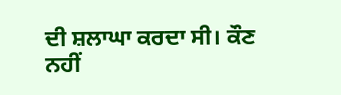ਦੀ ਸ਼ਲਾਘਾ ਕਰਦਾ ਸੀ। ਕੌਣ ਨਹੀਂ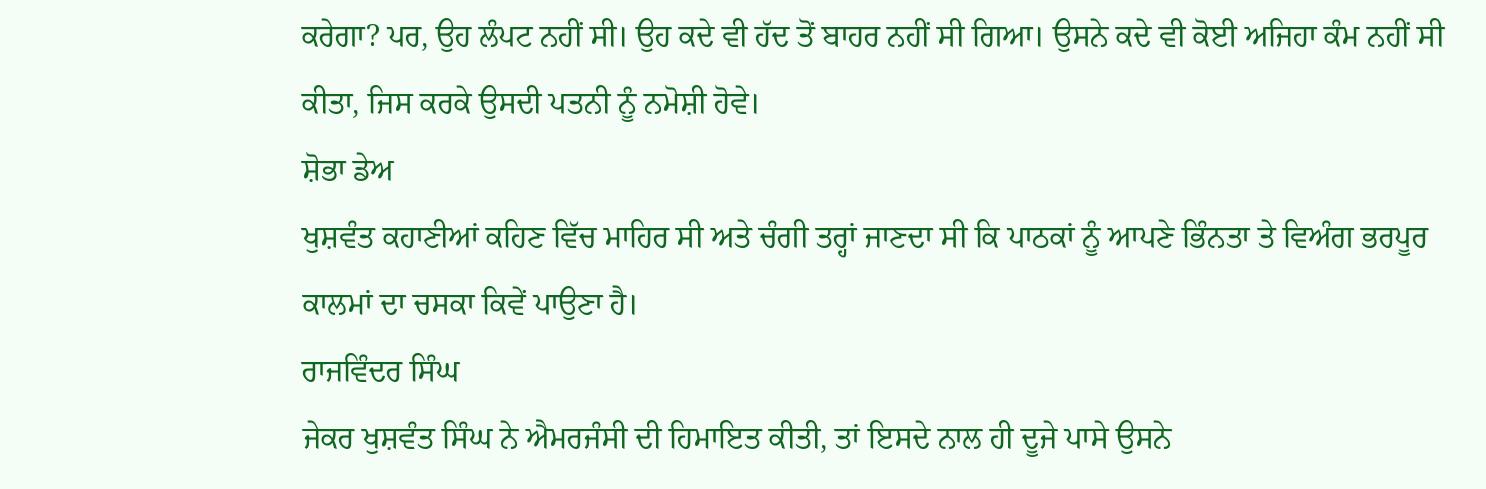ਕਰੇਗਾ? ਪਰ, ਉਹ ਲੰਪਟ ਨਹੀਂ ਸੀ। ਉਹ ਕਦੇ ਵੀ ਹੱਦ ਤੋਂ ਬਾਹਰ ਨਹੀਂ ਸੀ ਗਿਆ। ਉਸਨੇ ਕਦੇ ਵੀ ਕੋਈ ਅਜਿਹਾ ਕੰਮ ਨਹੀਂ ਸੀ ਕੀਤਾ, ਜਿਸ ਕਰਕੇ ਉਸਦੀ ਪਤਨੀ ਨੂੰ ਨਮੋਸ਼ੀ ਹੋਵੇ।
ਸ਼ੋਭਾ ਡੇਅ
ਖੁਸ਼ਵੰਤ ਕਹਾਣੀਆਂ ਕਹਿਣ ਵਿੱਚ ਮਾਹਿਰ ਸੀ ਅਤੇ ਚੰਗੀ ਤਰ੍ਹਾਂ ਜਾਣਦਾ ਸੀ ਕਿ ਪਾਠਕਾਂ ਨੂੰ ਆਪਣੇ ਭਿੰਨਤਾ ਤੇ ਵਿਅੰਗ ਭਰਪੂਰ ਕਾਲਮਾਂ ਦਾ ਚਸਕਾ ਕਿਵੇਂ ਪਾਉਣਾ ਹੈ।
ਰਾਜਵਿੰਦਰ ਸਿੰਘ
ਜੇਕਰ ਖੁਸ਼ਵੰਤ ਸਿੰਘ ਨੇ ਐਮਰਜੰਸੀ ਦੀ ਹਿਮਾਇਤ ਕੀਤੀ, ਤਾਂ ਇਸਦੇ ਨਾਲ ਹੀ ਦੂਜੇ ਪਾਸੇ ਉਸਨੇ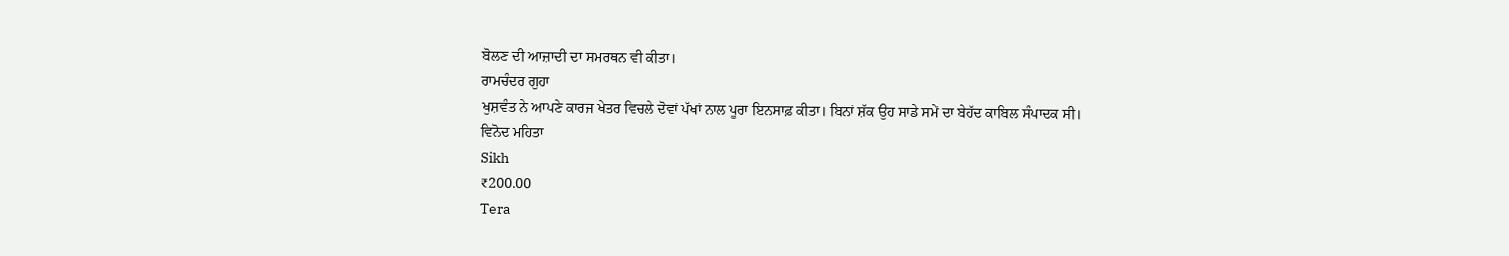ਬੋਲਣ ਦੀ ਆਜ਼ਾਦੀ ਦਾ ਸਮਰਥਨ ਵੀ ਕੀਤਾ।
ਰਾਮਚੰਦਰ ਗੁਹਾ
ਖੁਸ਼ਵੰਤ ਨੇ ਆਪਣੇ ਕਾਰਜ ਖੇਤਰ ਵਿਚਲੇ ਦੋਵਾਂ ਪੱਖਾਂ ਨਾਲ ਪੂਰਾ ਇਨਸਾਫ਼ ਕੀਤਾ। ਬਿਨਾਂ ਸ਼ੱਕ ਉਹ ਸਾਡੇ ਸਮੇਂ ਦਾ ਬੇਹੱਦ ਕਾਬਿਲ ਸੰਪਾਦਕ ਸੀ।
ਵਿਨੋਦ ਮਹਿਤਾ
Sikh
₹200.00
Tera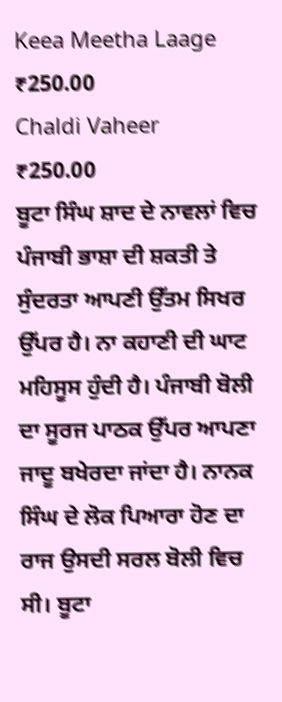Keea Meetha Laage
₹250.00
Chaldi Vaheer
₹250.00
ਬੂਟਾ ਸਿੰਘ ਸ਼ਾਦ ਦੇ ਨਾਵਲਾਂ ਵਿਚ ਪੰਜਾਬੀ ਭਾਸ਼ਾ ਦੀ ਸ਼ਕਤੀ ਤੇ ਸੁੰਦਰਤਾ ਆਪਣੀ ਉੱਤਮ ਸਿਖਰ ਉੱਪਰ ਹੈ। ਨਾ ਕਹਾਣੀ ਦੀ ਘਾਟ ਮਹਿਸੂਸ ਹੁੰਦੀ ਹੈ। ਪੰਜਾਬੀ ਬੋਲੀ ਦਾ ਸੂਰਜ ਪਾਠਕ ਉੱਪਰ ਆਪਣਾ ਜਾਦੂ ਬਖੇਰਦਾ ਜਾਂਦਾ ਹੈ। ਨਾਨਕ ਸਿੰਘ ਦੇ ਲੋਕ ਪਿਆਰਾ ਹੋਣ ਦਾ ਰਾਜ ਉਸਦੀ ਸਰਲ ਬੋਲੀ ਵਿਚ ਸੀ। ਬੂਟਾ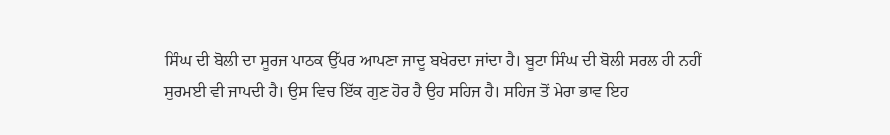ਸਿੰਘ ਦੀ ਬੋਲੀ ਦਾ ਸੂਰਜ ਪਾਠਕ ਉੱਪਰ ਆਪਣਾ ਜਾਦੂ ਬਖੇਰਦਾ ਜਾਂਦਾ ਹੈ। ਬੂਟਾ ਸਿੰਘ ਦੀ ਬੋਲੀ ਸਰਲ ਹੀ ਨਹੀਂ ਸੁਰਮਈ ਵੀ ਜਾਪਦੀ ਹੈ। ਉਸ ਵਿਚ ਇੱਕ ਗੁਣ ਹੋਰ ਹੈ ਉਹ ਸਹਿਜ ਹੈ। ਸਹਿਜ ਤੋਂ ਮੇਰਾ ਭਾਵ ਇਹ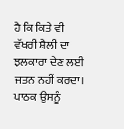ਹੈ ਕਿ ਕਿਤੇ ਵੀ ਵੱਖਰੀ ਸ਼ੈਲੀ ਦਾ ਝਲਕਾਰਾ ਦੇਣ ਲਈ ਜਤਨ ਨਹੀਂ ਕਰਦਾ। ਪਾਠਕ ਉਸਨੂੰ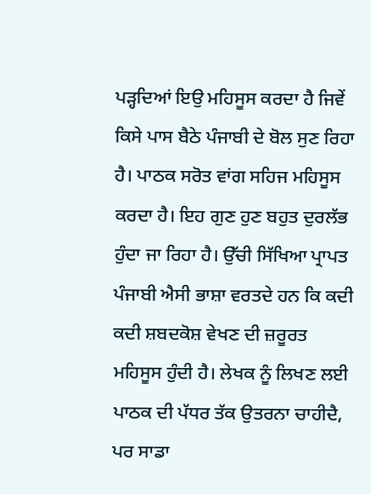ਪੜ੍ਹਦਿਆਂ ਇਉ ਮਹਿਸੂਸ ਕਰਦਾ ਹੈ ਜਿਵੇਂ ਕਿਸੇ ਪਾਸ ਬੈਠੇ ਪੰਜਾਬੀ ਦੇ ਬੋਲ ਸੁਣ ਰਿਹਾ ਹੈ। ਪਾਠਕ ਸਰੋਤ ਵਾਂਗ ਸਹਿਜ ਮਹਿਸੂਸ ਕਰਦਾ ਹੈ। ਇਹ ਗੁਣ ਹੁਣ ਬਹੁਤ ਦੁਰਲੱਭ ਹੁੰਦਾ ਜਾ ਰਿਹਾ ਹੈ। ਉੱਚੀ ਸਿੱਖਿਆ ਪ੍ਰਾਪਤ ਪੰਜਾਬੀ ਐਸੀ ਭਾਸ਼ਾ ਵਰਤਦੇ ਹਨ ਕਿ ਕਦੀ ਕਦੀ ਸ਼ਬਦਕੋਸ਼ ਵੇਖਣ ਦੀ ਜ਼ਰੂਰਤ ਮਹਿਸੂਸ ਹੁੰਦੀ ਹੈ। ਲੇਖਕ ਨੂੰ ਲਿਖਣ ਲਈ ਪਾਠਕ ਦੀ ਪੱਧਰ ਤੱਕ ਉਤਰਨਾ ਚਾਹੀਦੈ, ਪਰ ਸਾਡਾ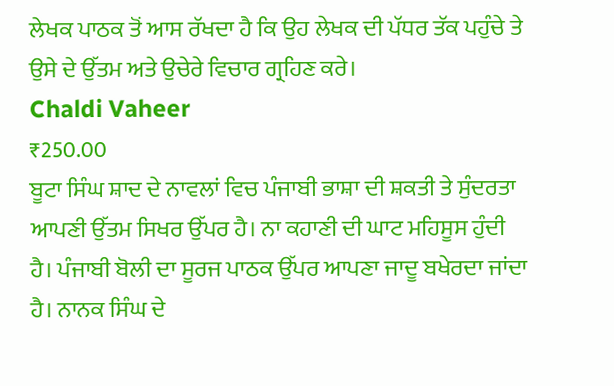ਲੇਖਕ ਪਾਠਕ ਤੋਂ ਆਸ ਰੱਖਦਾ ਹੈ ਕਿ ਉਹ ਲੇਖਕ ਦੀ ਪੱਧਰ ਤੱਕ ਪਹੁੰਚੇ ਤੇ ਉਸੇ ਦੇ ਉੱਤਮ ਅਤੇ ਉਚੇਰੇ ਵਿਚਾਰ ਗ੍ਰਹਿਣ ਕਰੇ।
Chaldi Vaheer
₹250.00
ਬੂਟਾ ਸਿੰਘ ਸ਼ਾਦ ਦੇ ਨਾਵਲਾਂ ਵਿਚ ਪੰਜਾਬੀ ਭਾਸ਼ਾ ਦੀ ਸ਼ਕਤੀ ਤੇ ਸੁੰਦਰਤਾ ਆਪਣੀ ਉੱਤਮ ਸਿਖਰ ਉੱਪਰ ਹੈ। ਨਾ ਕਹਾਣੀ ਦੀ ਘਾਟ ਮਹਿਸੂਸ ਹੁੰਦੀ ਹੈ। ਪੰਜਾਬੀ ਬੋਲੀ ਦਾ ਸੂਰਜ ਪਾਠਕ ਉੱਪਰ ਆਪਣਾ ਜਾਦੂ ਬਖੇਰਦਾ ਜਾਂਦਾ ਹੈ। ਨਾਨਕ ਸਿੰਘ ਦੇ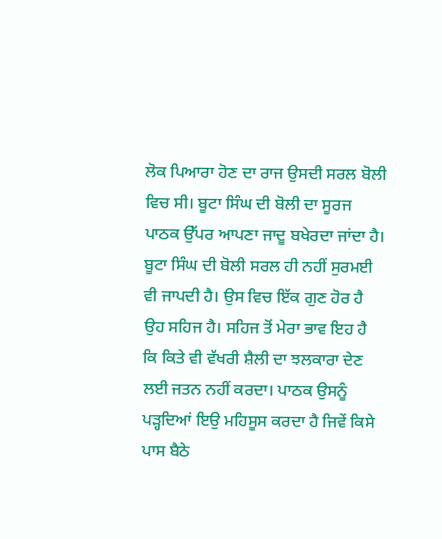ਲੋਕ ਪਿਆਰਾ ਹੋਣ ਦਾ ਰਾਜ ਉਸਦੀ ਸਰਲ ਬੋਲੀ ਵਿਚ ਸੀ। ਬੂਟਾ ਸਿੰਘ ਦੀ ਬੋਲੀ ਦਾ ਸੂਰਜ ਪਾਠਕ ਉੱਪਰ ਆਪਣਾ ਜਾਦੂ ਬਖੇਰਦਾ ਜਾਂਦਾ ਹੈ। ਬੂਟਾ ਸਿੰਘ ਦੀ ਬੋਲੀ ਸਰਲ ਹੀ ਨਹੀਂ ਸੁਰਮਈ ਵੀ ਜਾਪਦੀ ਹੈ। ਉਸ ਵਿਚ ਇੱਕ ਗੁਣ ਹੋਰ ਹੈ ਉਹ ਸਹਿਜ ਹੈ। ਸਹਿਜ ਤੋਂ ਮੇਰਾ ਭਾਵ ਇਹ ਹੈ ਕਿ ਕਿਤੇ ਵੀ ਵੱਖਰੀ ਸ਼ੈਲੀ ਦਾ ਝਲਕਾਰਾ ਦੇਣ ਲਈ ਜਤਨ ਨਹੀਂ ਕਰਦਾ। ਪਾਠਕ ਉਸਨੂੰ ਪੜ੍ਹਦਿਆਂ ਇਉ ਮਹਿਸੂਸ ਕਰਦਾ ਹੈ ਜਿਵੇਂ ਕਿਸੇ ਪਾਸ ਬੈਠੇ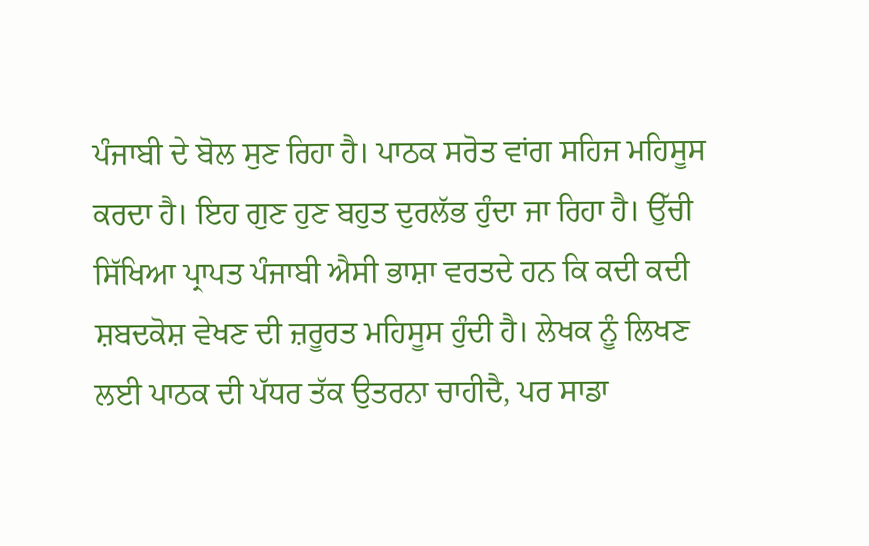ਪੰਜਾਬੀ ਦੇ ਬੋਲ ਸੁਣ ਰਿਹਾ ਹੈ। ਪਾਠਕ ਸਰੋਤ ਵਾਂਗ ਸਹਿਜ ਮਹਿਸੂਸ ਕਰਦਾ ਹੈ। ਇਹ ਗੁਣ ਹੁਣ ਬਹੁਤ ਦੁਰਲੱਭ ਹੁੰਦਾ ਜਾ ਰਿਹਾ ਹੈ। ਉੱਚੀ ਸਿੱਖਿਆ ਪ੍ਰਾਪਤ ਪੰਜਾਬੀ ਐਸੀ ਭਾਸ਼ਾ ਵਰਤਦੇ ਹਨ ਕਿ ਕਦੀ ਕਦੀ ਸ਼ਬਦਕੋਸ਼ ਵੇਖਣ ਦੀ ਜ਼ਰੂਰਤ ਮਹਿਸੂਸ ਹੁੰਦੀ ਹੈ। ਲੇਖਕ ਨੂੰ ਲਿਖਣ ਲਈ ਪਾਠਕ ਦੀ ਪੱਧਰ ਤੱਕ ਉਤਰਨਾ ਚਾਹੀਦੈ, ਪਰ ਸਾਡਾ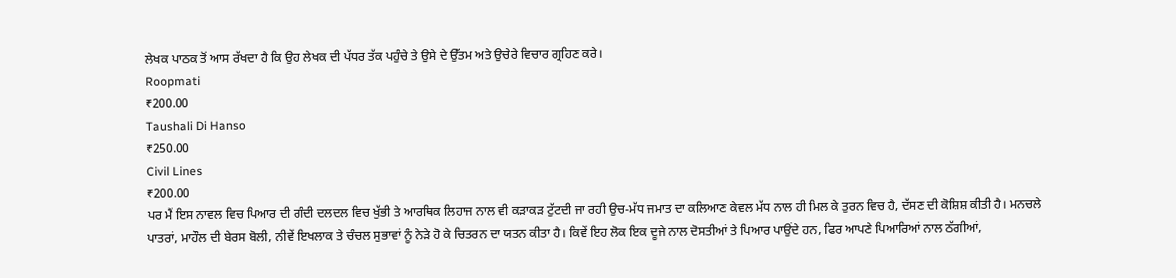ਲੇਖਕ ਪਾਠਕ ਤੋਂ ਆਸ ਰੱਖਦਾ ਹੈ ਕਿ ਉਹ ਲੇਖਕ ਦੀ ਪੱਧਰ ਤੱਕ ਪਹੁੰਚੇ ਤੇ ਉਸੇ ਦੇ ਉੱਤਮ ਅਤੇ ਉਚੇਰੇ ਵਿਚਾਰ ਗ੍ਰਹਿਣ ਕਰੇ।
Roopmati
₹200.00
Taushali Di Hanso
₹250.00
Civil Lines
₹200.00
ਪਰ ਮੈਂ ਇਸ ਨਾਵਲ ਵਿਚ ਪਿਆਰ ਦੀ ਗੰਦੀ ਦਲਦਲ ਵਿਚ ਖੁੱਭੀ ਤੇ ਆਰਥਿਕ ਲਿਹਾਜ ਨਾਲ ਵੀ ਕੜਾਕੜ ਟੁੱਟਦੀ ਜਾ ਰਹੀ ਉਚ-ਮੱਧ ਜਮਾਤ ਦਾ ਕਲਿਆਣ ਕੇਵਲ ਮੱਧ ਨਾਲ ਹੀ ਮਿਲ ਕੇ ਤੁਰਨ ਵਿਚ ਹੈ, ਦੱਸਣ ਦੀ ਕੋਸ਼ਿਸ਼ ਕੀਤੀ ਹੈ। ਮਨਚਲੇ ਪਾਤਰਾਂ, ਮਾਹੌਲ ਦੀ ਬੇਰਸ ਬੋਲੀ, ਨੀਵੇਂ ਇਖਲਾਕ ਤੇ ਚੰਚਲ ਸੁਭਾਵਾਂ ਨੂੰ ਨੇੜੇ ਹੋ ਕੇ ਚਿਤਰਨ ਦਾ ਯਤਨ ਕੀਤਾ ਹੈ। ਕਿਵੇਂ ਇਹ ਲੋਕ ਇਕ ਦੂਜੇ ਨਾਲ ਦੋਸਤੀਆਂ ਤੇ ਪਿਆਰ ਪਾਉਂਦੇ ਹਨ, ਫਿਰ ਆਪਣੇ ਪਿਆਰਿਆਂ ਨਾਲ ਠੱਗੀਆਂ,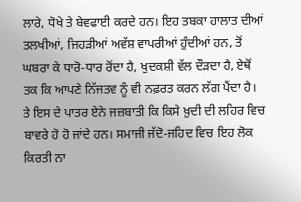ਲਾਰੇ, ਧੋਖੇ ਤੇ ਬੇਵਫਾਈ ਕਰਦੇ ਹਨ। ਇਹ ਤਬਕਾ ਹਾਲਾਤ ਦੀਆਂ ਤਲਖੀਆਂ, ਜਿਹੜੀਆਂ ਅਵੱਸ਼ ਵਾਪਰੀਆਂ ਹੁੰਦੀਆਂ ਹਨ, ਤੋਂ ਘਬਰਾ ਕੇ ਧਾਰੋ-ਧਾਰ ਰੋਂਦਾ ਹੈ, ਖੁਦਕਸ਼ੀ ਵੱਲ ਦੌੜਦਾ ਹੈ, ਏਥੋਂ ਤਕ ਕਿ ਆਪਣੇ ਨਿੱਜਤਵ ਨੂੰ ਵੀ ਨਫ਼ਰਤ ਕਰਨ ਲੱਗ ਪੈਂਦਾ ਹੈ। ਤੇ ਇਸ ਦੇ ਪਾਤਰ ਏਨੇ ਜਜ਼ਬਾਤੀ ਕਿ ਕਿਸੇ ਖ਼ੁਦੀ ਦੀ ਲਹਿਰ ਵਿਚ ਬਾਵਰੇ ਹੋ ਹੋ ਜਾਂਦੇ ਹਨ। ਸਮਾਜੀ ਜੱਦੋ-ਜਹਿਦ ਵਿਚ ਇਹ ਲੋਕ ਕਿਰਤੀ ਨਾ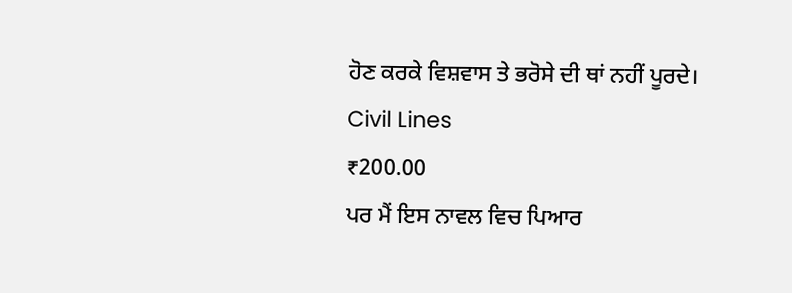ਹੋਣ ਕਰਕੇ ਵਿਸ਼ਵਾਸ ਤੇ ਭਰੋਸੇ ਦੀ ਥਾਂ ਨਹੀਂ ਪੂਰਦੇ।
Civil Lines
₹200.00
ਪਰ ਮੈਂ ਇਸ ਨਾਵਲ ਵਿਚ ਪਿਆਰ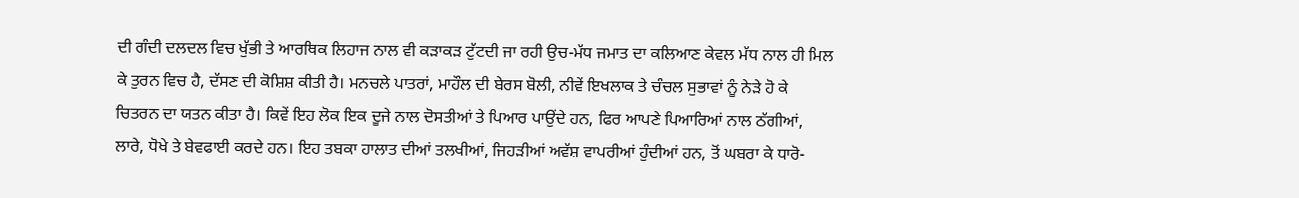ਦੀ ਗੰਦੀ ਦਲਦਲ ਵਿਚ ਖੁੱਭੀ ਤੇ ਆਰਥਿਕ ਲਿਹਾਜ ਨਾਲ ਵੀ ਕੜਾਕੜ ਟੁੱਟਦੀ ਜਾ ਰਹੀ ਉਚ-ਮੱਧ ਜਮਾਤ ਦਾ ਕਲਿਆਣ ਕੇਵਲ ਮੱਧ ਨਾਲ ਹੀ ਮਿਲ ਕੇ ਤੁਰਨ ਵਿਚ ਹੈ, ਦੱਸਣ ਦੀ ਕੋਸ਼ਿਸ਼ ਕੀਤੀ ਹੈ। ਮਨਚਲੇ ਪਾਤਰਾਂ, ਮਾਹੌਲ ਦੀ ਬੇਰਸ ਬੋਲੀ, ਨੀਵੇਂ ਇਖਲਾਕ ਤੇ ਚੰਚਲ ਸੁਭਾਵਾਂ ਨੂੰ ਨੇੜੇ ਹੋ ਕੇ ਚਿਤਰਨ ਦਾ ਯਤਨ ਕੀਤਾ ਹੈ। ਕਿਵੇਂ ਇਹ ਲੋਕ ਇਕ ਦੂਜੇ ਨਾਲ ਦੋਸਤੀਆਂ ਤੇ ਪਿਆਰ ਪਾਉਂਦੇ ਹਨ, ਫਿਰ ਆਪਣੇ ਪਿਆਰਿਆਂ ਨਾਲ ਠੱਗੀਆਂ, ਲਾਰੇ, ਧੋਖੇ ਤੇ ਬੇਵਫਾਈ ਕਰਦੇ ਹਨ। ਇਹ ਤਬਕਾ ਹਾਲਾਤ ਦੀਆਂ ਤਲਖੀਆਂ, ਜਿਹੜੀਆਂ ਅਵੱਸ਼ ਵਾਪਰੀਆਂ ਹੁੰਦੀਆਂ ਹਨ, ਤੋਂ ਘਬਰਾ ਕੇ ਧਾਰੋ-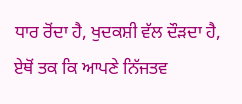ਧਾਰ ਰੋਂਦਾ ਹੈ, ਖੁਦਕਸ਼ੀ ਵੱਲ ਦੌੜਦਾ ਹੈ, ਏਥੋਂ ਤਕ ਕਿ ਆਪਣੇ ਨਿੱਜਤਵ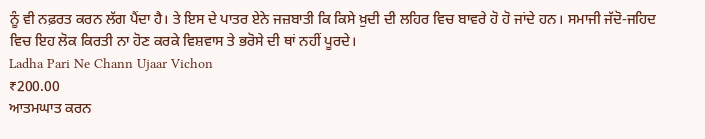ਨੂੰ ਵੀ ਨਫ਼ਰਤ ਕਰਨ ਲੱਗ ਪੈਂਦਾ ਹੈ। ਤੇ ਇਸ ਦੇ ਪਾਤਰ ਏਨੇ ਜਜ਼ਬਾਤੀ ਕਿ ਕਿਸੇ ਖ਼ੁਦੀ ਦੀ ਲਹਿਰ ਵਿਚ ਬਾਵਰੇ ਹੋ ਹੋ ਜਾਂਦੇ ਹਨ। ਸਮਾਜੀ ਜੱਦੋ-ਜਹਿਦ ਵਿਚ ਇਹ ਲੋਕ ਕਿਰਤੀ ਨਾ ਹੋਣ ਕਰਕੇ ਵਿਸ਼ਵਾਸ ਤੇ ਭਰੋਸੇ ਦੀ ਥਾਂ ਨਹੀਂ ਪੂਰਦੇ।
Ladha Pari Ne Chann Ujaar Vichon
₹200.00
ਆਤਮਘਾਤ ਕਰਨ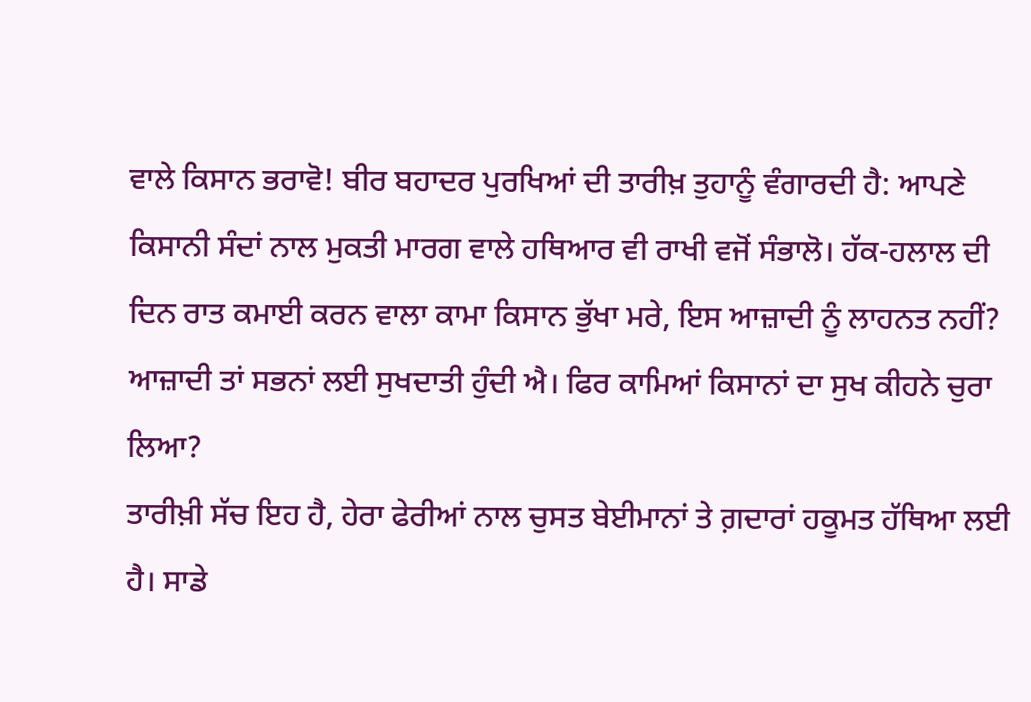ਵਾਲੇ ਕਿਸਾਨ ਭਰਾਵੋ! ਬੀਰ ਬਹਾਦਰ ਪੁਰਖਿਆਂ ਦੀ ਤਾਰੀਖ਼ ਤੁਹਾਨੂੰ ਵੰਗਾਰਦੀ ਹੈ: ਆਪਣੇ ਕਿਸਾਨੀ ਸੰਦਾਂ ਨਾਲ ਮੁਕਤੀ ਮਾਰਗ ਵਾਲੇ ਹਥਿਆਰ ਵੀ ਰਾਖੀ ਵਜੋਂ ਸੰਭਾਲੋ। ਹੱਕ-ਹਲਾਲ ਦੀ ਦਿਨ ਰਾਤ ਕਮਾਈ ਕਰਨ ਵਾਲਾ ਕਾਮਾ ਕਿਸਾਨ ਭੁੱਖਾ ਮਰੇ, ਇਸ ਆਜ਼ਾਦੀ ਨੂੰ ਲਾਹਨਤ ਨਹੀਂ? ਆਜ਼ਾਦੀ ਤਾਂ ਸਭਨਾਂ ਲਈ ਸੁਖਦਾਤੀ ਹੁੰਦੀ ਐ। ਫਿਰ ਕਾਮਿਆਂ ਕਿਸਾਨਾਂ ਦਾ ਸੁਖ ਕੀਹਨੇ ਚੁਰਾ ਲਿਆ?
ਤਾਰੀਖ਼ੀ ਸੱਚ ਇਹ ਹੈ, ਹੇਰਾ ਫੇਰੀਆਂ ਨਾਲ ਚੁਸਤ ਬੇਈਮਾਨਾਂ ਤੇ ਗ਼ਦਾਰਾਂ ਹਕੂਮਤ ਹੱਥਿਆ ਲਈ ਹੈ। ਸਾਡੇ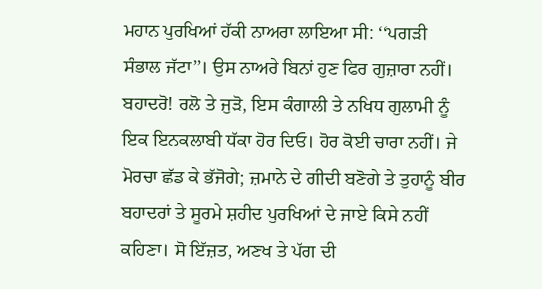ਮਹਾਨ ਪੁਰਖਿਆਂ ਹੱਕੀ ਨਾਅਰਾ ਲਾਇਆ ਸੀ: ‘‘ਪਗੜੀ ਸੰਭਾਲ ਜੱਟਾ’’। ਉਸ ਨਾਅਰੇ ਬਿਨਾਂ ਹੁਣ ਫਿਰ ਗੁਜ਼ਾਰਾ ਨਹੀਂ। ਬਹਾਦਰੋ! ਰਲੋ ਤੇ ਜੁੜੋ, ਇਸ ਕੰਗਾਲੀ ਤੇ ਨਖਿਧ ਗੁਲਾਮੀ ਨੂੰ ਇਕ ਇਨਕਲਾਬੀ ਧੱਕਾ ਹੋਰ ਦਿਓ। ਹੋਰ ਕੋਈ ਚਾਰਾ ਨਹੀਂ। ਜੇ ਮੋਰਚਾ ਛੱਡ ਕੇ ਭੱਜੋਗੇ; ਜ਼ਮਾਨੇ ਦੇ ਗੀਦੀ ਬਣੋਗੇ ਤੇ ਤੁਹਾਨੂੰ ਬੀਰ ਬਹਾਦਰਾਂ ਤੇ ਸੂਰਮੇ ਸ਼ਹੀਦ ਪੁਰਖਿਆਂ ਦੇ ਜਾਏ ਕਿਸੇ ਨਹੀਂ ਕਹਿਣਾ। ਸੋ ਇੱਜ਼ਤ, ਅਣਖ ਤੇ ਪੱਗ ਦੀ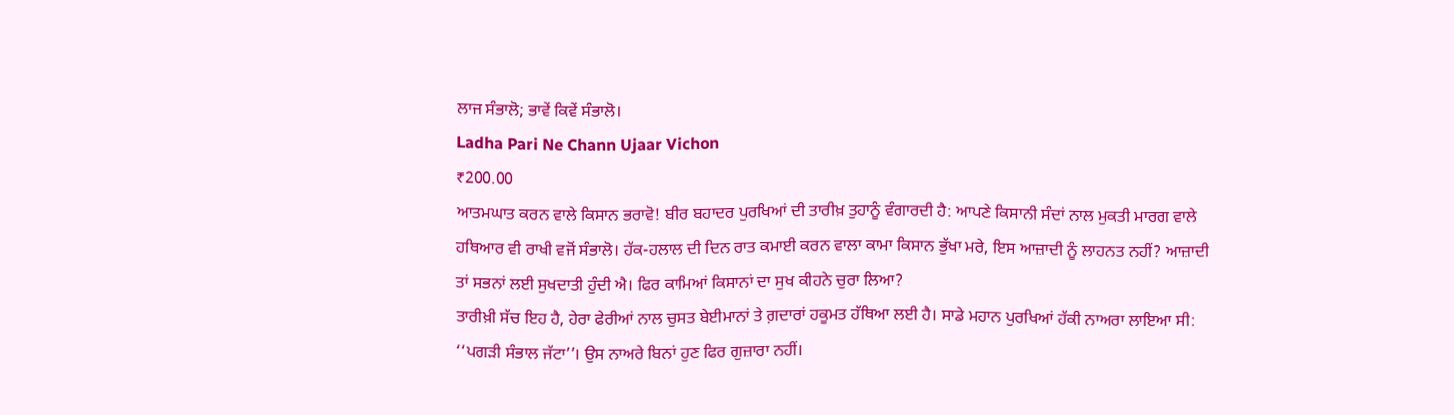ਲਾਜ ਸੰਭਾਲੋ; ਭਾਵੇਂ ਕਿਵੇਂ ਸੰਭਾਲੋ।
Ladha Pari Ne Chann Ujaar Vichon
₹200.00
ਆਤਮਘਾਤ ਕਰਨ ਵਾਲੇ ਕਿਸਾਨ ਭਰਾਵੋ! ਬੀਰ ਬਹਾਦਰ ਪੁਰਖਿਆਂ ਦੀ ਤਾਰੀਖ਼ ਤੁਹਾਨੂੰ ਵੰਗਾਰਦੀ ਹੈ: ਆਪਣੇ ਕਿਸਾਨੀ ਸੰਦਾਂ ਨਾਲ ਮੁਕਤੀ ਮਾਰਗ ਵਾਲੇ ਹਥਿਆਰ ਵੀ ਰਾਖੀ ਵਜੋਂ ਸੰਭਾਲੋ। ਹੱਕ-ਹਲਾਲ ਦੀ ਦਿਨ ਰਾਤ ਕਮਾਈ ਕਰਨ ਵਾਲਾ ਕਾਮਾ ਕਿਸਾਨ ਭੁੱਖਾ ਮਰੇ, ਇਸ ਆਜ਼ਾਦੀ ਨੂੰ ਲਾਹਨਤ ਨਹੀਂ? ਆਜ਼ਾਦੀ ਤਾਂ ਸਭਨਾਂ ਲਈ ਸੁਖਦਾਤੀ ਹੁੰਦੀ ਐ। ਫਿਰ ਕਾਮਿਆਂ ਕਿਸਾਨਾਂ ਦਾ ਸੁਖ ਕੀਹਨੇ ਚੁਰਾ ਲਿਆ?
ਤਾਰੀਖ਼ੀ ਸੱਚ ਇਹ ਹੈ, ਹੇਰਾ ਫੇਰੀਆਂ ਨਾਲ ਚੁਸਤ ਬੇਈਮਾਨਾਂ ਤੇ ਗ਼ਦਾਰਾਂ ਹਕੂਮਤ ਹੱਥਿਆ ਲਈ ਹੈ। ਸਾਡੇ ਮਹਾਨ ਪੁਰਖਿਆਂ ਹੱਕੀ ਨਾਅਰਾ ਲਾਇਆ ਸੀ: ‘‘ਪਗੜੀ ਸੰਭਾਲ ਜੱਟਾ’’। ਉਸ ਨਾਅਰੇ ਬਿਨਾਂ ਹੁਣ ਫਿਰ ਗੁਜ਼ਾਰਾ ਨਹੀਂ।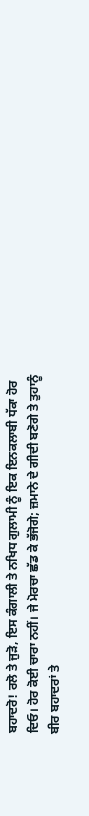ਬਹਾਦਰੋ! ਰਲੋ ਤੇ ਜੁੜੋ, ਇਸ ਕੰਗਾਲੀ ਤੇ ਨਖਿਧ ਗੁਲਾਮੀ ਨੂੰ ਇਕ ਇਨਕਲਾਬੀ ਧੱਕਾ ਹੋਰ ਦਿਓ। ਹੋਰ ਕੋਈ ਚਾਰਾ ਨਹੀਂ। ਜੇ ਮੋਰਚਾ ਛੱਡ ਕੇ ਭੱਜੋਗੇ; ਜ਼ਮਾਨੇ ਦੇ ਗੀਦੀ ਬਣੋਗੇ ਤੇ ਤੁਹਾਨੂੰ ਬੀਰ ਬਹਾਦਰਾਂ ਤੇ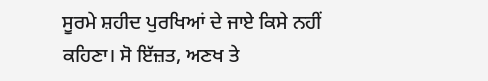ਸੂਰਮੇ ਸ਼ਹੀਦ ਪੁਰਖਿਆਂ ਦੇ ਜਾਏ ਕਿਸੇ ਨਹੀਂ ਕਹਿਣਾ। ਸੋ ਇੱਜ਼ਤ, ਅਣਖ ਤੇ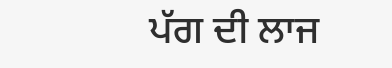ਪੱਗ ਦੀ ਲਾਜ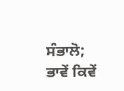ਸੰਭਾਲੋ; ਭਾਵੇਂ ਕਿਵੇਂ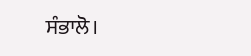ਸੰਭਾਲੋ।